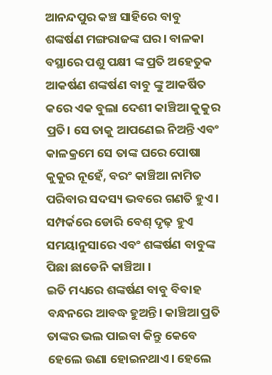ଆନନ୍ଦପୁର କଞ୍ଚ ସାହିରେ ବାବୁ ଶଙ୍କର୍ଷଣ ମଙ୍ଗରାଜଙ୍କ ଘର। ବାଳକା ବସ୍ଥାରେ ପଶୁ ପକ୍ଷୀ ଙ୍କ ପ୍ରତି ଅହେତୁକ ଆକର୍ଷଣ ଶଙ୍କର୍ଷଣ ବାବୁ ଙ୍କୁ ଆକର୍ଷିତ କରେ ଏକ ବୁଲା ଦେଶୀ କାଞ୍ଚିଆ କୁକୁର ପ୍ରତି। ସେ ତାକୁ ଆପଣେଇ ନିଅନ୍ତି ଏବଂ କାଳକ୍ରମେ ସେ ତାଙ୍କ ଘରେ ପୋଷା କୁକୁର ନୂହେଁ, ବରଂ କାଞ୍ଚିଆ ନାମିତ ପରିବାର ସଦସ୍ୟ ଭବରେ ଗଣତି ହୁଏ।
ସମ୍ପର୍କରେ ଡୋରି ବେଶ୍ ଦୃଢ଼ ହୁଏ ସମୟାନୁସାରେ ଏବଂ ଶଙ୍କର୍ଷଣ ବାବୁଙ୍କ ପିଛା ଛାଡେନି କାଞ୍ଚିଆ ।
ଇତି ମଧ୍ୟରେ ଶଙ୍କର୍ଷଣ ବାବୁ ବିବାହ ବନ୍ଧନରେ ଆବଦ୍ଧ ହୁଅନ୍ତି। କାଞ୍ଚିଆ ପ୍ରତି ତାଙ୍କର ଭଲ ପାଇବା କିନ୍ତୁ କେବେ ହେଲେ ଉଣା ହୋଇନଥାଏ। ହେଲେ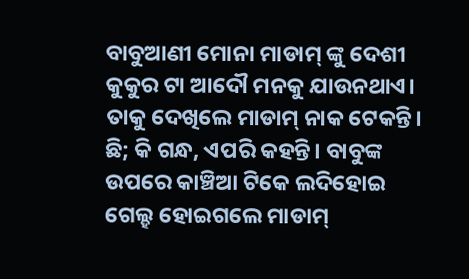ବାବୁଆଣୀ ମୋନା ମାଡାମ୍ ଙ୍କୁ ଦେଶୀ କୁକୁର ଟା ଆଦୌ ମନକୁ ଯାଉନଥାଏ। ତାକୁ ଦେଖିଲେ ମାଡାମ୍ ନାକ ଟେକନ୍ତି। ଛି; କି ଗନ୍ଧ, ଏପରି କହନ୍ତି। ବାବୁଙ୍କ ଉପରେ କାଞ୍ଚିଆ ଟିକେ ଲଦିହୋଇ
ଗେଲ୍ହ ହୋଇଗଲେ ମାଡାମ୍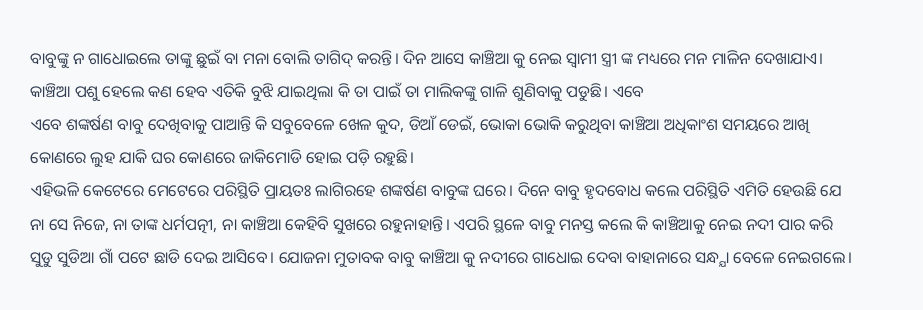ବାବୁଙ୍କୁ ନ ଗାଧୋଇଲେ ତାଙ୍କୁ ଛୁଇଁ ବା ମନା ବୋଲି ତାଗିଦ୍ କରନ୍ତି। ଦିନ ଆସେ କାଞ୍ଚିଆ କୁ ନେଇ ସ୍ଵାମୀ ସ୍ତ୍ରୀ ଙ୍କ ମଧ୍ୟରେ ମନ ମାଳିନ ଦେଖାଯାଏ। କାଞ୍ଚିଆ ପଶୁ ହେଲେ କଣ ହେବ ଏତିକି ବୁଝି ଯାଇଥିଲା କି ତା ପାଇଁ ତା ମାଲିକଙ୍କୁ ଗାଳି ଶୁଣିବାକୁ ପଡୁଛି। ଏବେ
ଏବେ ଶଙ୍କର୍ଷଣ ବାବୁ ଦେଖିବାକୁ ପାଆନ୍ତି କି ସବୁବେଳେ ଖେଳ କୁଦ, ଡିଆଁ ଡେଇଁ, ଭୋକା ଭୋକି କରୁଥିବା କାଞ୍ଚିଆ ଅଧିକାଂଶ ସମୟରେ ଆଖି କୋଣରେ ଲୁହ ଯାକି ଘର କୋଣରେ ଜାକିମୋଡି ହୋଇ ପଡ଼ି ରହୁଛି।
ଏହିଭଳି କେଟେରେ ମେଟେରେ ପରିସ୍ଥିତି ପ୍ରାୟତଃ ଲାଗିରହେ ଶଙ୍କର୍ଷଣ ବାବୁଙ୍କ ଘରେ। ଦିନେ ବାବୁ ହୃଦବୋଧ କଲେ ପରିସ୍ଥିତି ଏମିତି ହେଉଛି ଯେ ନା ସେ ନିଜେ, ନା ତାଙ୍କ ଧର୍ମପତ୍ନୀ, ନା କାଞ୍ଚିଆ କେହିବି ସୁଖରେ ରହୁନାହାନ୍ତି। ଏପରି ସ୍ଥଳେ ବାବୁ ମନସ୍ତ କଲେ କି କାଞ୍ଚିଆକୁ ନେଇ ନଦୀ ପାର କରି ସୁଡୁ ସୁଡିଆ ଗାଁ ପଟେ ଛାଡି ଦେଇ ଆସିବେ। ଯୋଜନା ମୁତାବକ ବାବୁ କାଞ୍ଚିଆ କୁ ନଦୀରେ ଗାଧୋଇ ଦେବା ବାହାନାରେ ସନ୍ଧ୍ଯା ବେଳେ ନେଇଗଲେ।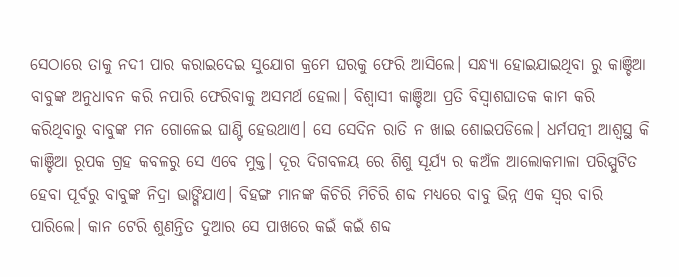ସେଠାରେ ତାକୁ ନଦୀ ପାର କରାଇଦେଇ ସୁଯୋଗ କ୍ରମେ ଘରକୁ ଫେରି ଆସିଲେ। ସନ୍ଧ୍ଯା ହୋଇଯାଇଥିବା ରୁ କାଞ୍ଚିଆ ବାବୁଙ୍କ ଅନୁଧାବନ କରି ନପାରି ଫେରିବାକୁ ଅସମର୍ଥ ହେଲା। ବିଶ୍ଵାସୀ କାଞ୍ଚିଆ ପ୍ରତି ବିସ୍ଵାଶଘାତକ କାମ କରି କରିଥିବାରୁ ବାବୁଙ୍କ ମନ ଗୋଳେଇ ଘାଣ୍ଟି ହେଉଥାଏ। ସେ ସେଦିନ ରାତି ନ ଖାଇ ଶୋଇପଡିଲେ। ଧର୍ମପତ୍ନୀ ଆଶ୍ବସ୍ଥ କି କାଞ୍ଚିଆ ରୂପକ ଗ୍ରହ କବଳରୁ ସେ ଏବେ ମୁକ୍ତ। ଦୂର ଦିଗବଳୟ ରେ ଶିଶୁ ସୂର୍ଯ୍ୟ ର କଅଁଳ ଆଲୋକମାଳା ପରିସ୍ପୁଟିତ ହେବା ପୂର୍ବରୁ ବାବୁଙ୍କ ନିଦ୍ରା ଭାଙ୍ଗିଯାଏ। ବିହଙ୍ଗ ମାନଙ୍କ କିଚିରି ମିଚିରି ଶବ୍ଦ ମଧ୍ୟରେ ବାବୁ ଭିନ୍ନ ଏକ ସ୍ଵର ବାରି ପାରିଲେ। କାନ ଟେରି ଶୁଣନ୍ତିତ ଦୁଆର ସେ ପାଖରେ କଇଁ କଇଁ ଶବ୍ଦ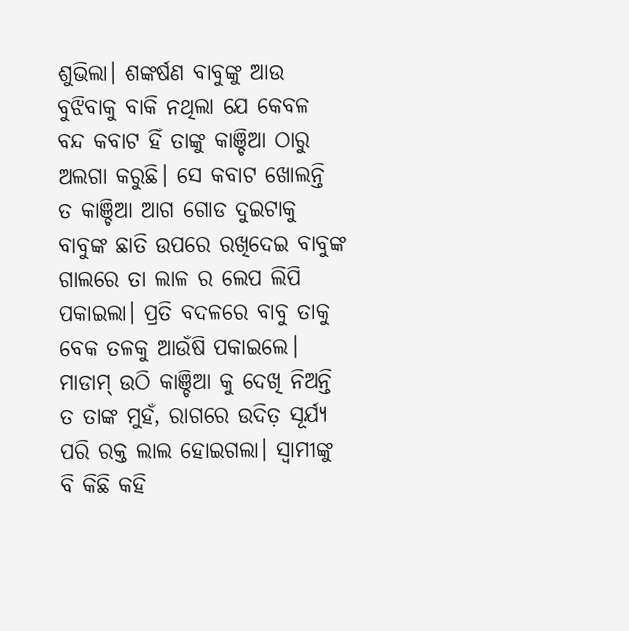ଶୁଭିଲା। ଶଙ୍କର୍ଷଣ ବାବୁଙ୍କୁ ଆଉ ବୁଝିବାକୁ ବାକି ନଥିଲା ଯେ କେବଳ ବନ୍ଦ କବାଟ ହିଁ ତାଙ୍କୁ କାଞ୍ଚିଆ ଠାରୁ ଅଲଗା କରୁଛି। ସେ କବାଟ ଖୋଲନ୍ତି ତ କାଞ୍ଚିଆ ଆଗ ଗୋଡ ଦୁଇଟାକୁ ବାବୁଙ୍କ ଛାତି ଉପରେ ରଖିଦେଇ ବାବୁଙ୍କ ଗାଲରେ ତା ଲାଳ ର ଲେପ ଲିପି ପକାଇଲା। ପ୍ରତି ବଦଳରେ ବାବୁ ତାକୁ ବେକ ତଳକୁ ଆଉଁଷି ପକାଇଲେ।
ମାଡାମ୍ ଉଠି କାଞ୍ଚିଆ କୁ ଦେଖି ନିଅନ୍ତି ତ ତାଙ୍କ ମୁହଁ, ରାଗରେ ଉଦିତ଼ ସୂର୍ଯ୍ୟ ପରି ରକ୍ତ ଲାଲ ହୋଇଗଲା। ସ୍ଵାମୀଙ୍କୁ ବି କିଛି କହି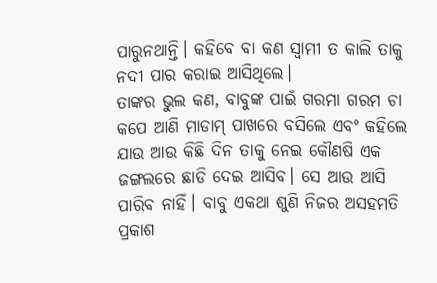ପାରୁନଥାନ୍ତି। କହିବେ ବା କଣ ସ୍ଵାମୀ ତ କାଲି ତାକୁ ନଦୀ ପାର କରାଇ ଆସିଥିଲେ।
ତାଙ୍କର ଭୁଲ କଣ, ବାବୁଙ୍କ ପାଇଁ ଗରମା ଗରମ ଚା କପେ ଆଣି ମାଡାମ୍ ପାଖରେ ବସିଲେ ଏବଂ କହିଲେ ଯାଉ ଆଉ କିଛି ଦିନ ତାକୁ ନେଇ କୌଣଷି ଏକ ଜଙ୍ଗଲରେ ଛାଡି ଦେଇ ଆସିବ। ସେ ଆଉ ଆସି ପାରିବ ନାହିଁ। ବାବୁ ଏକଥା ଶୁଣି ନିଜର ଅସହମତି ପ୍ରକାଶ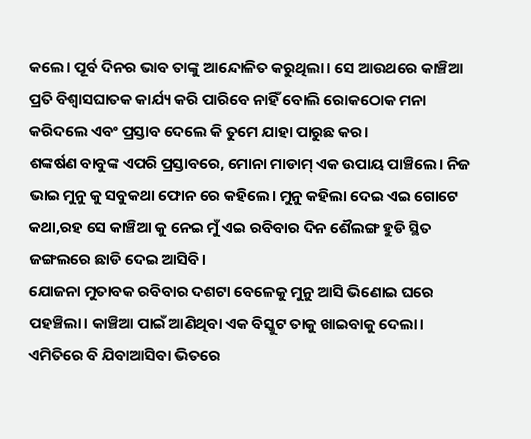କଲେ। ପୂର୍ବ ଦିନର ଭାବ ତାଙ୍କୁ ଆନ୍ଦୋଳିତ କରୁଥିଲା। ସେ ଆଉଥରେ କାଞ୍ଚିଆ ପ୍ରତି ବିଶ୍ବାସଘାତକ କାର୍ଯ୍ୟ କରି ପାରିବେ ନାହିଁ ବୋଲି ରୋକଠୋକ ମନା କରିଦଲେ ଏବଂ ପ୍ରସ୍ତାବ ଦେଲେ କି ତୁମେ ଯାହା ପାରୁଛ କର।
ଶଙ୍କର୍ଷଣ ବାବୁଙ୍କ ଏପରି ପ୍ରସ୍ତାବରେ, ମୋନା ମାଡାମ୍ ଏକ ଉପାୟ ପାଞ୍ଚିଲେ। ନିଜ ଭାଇ ମୁନୁ କୁ ସବୁକଥା ଫୋନ ରେ କହିଲେ। ମୁନୁ କହିଲା ଦେଇ ଏଇ ଗୋଟେ କଥା,ରହ ସେ କାଞ୍ଚିଆ କୁ ନେଇ ମୁଁ ଏଇ ରବିବାର ଦିନ ଶୈଲଙ୍ଗ ହୁଡି ସ୍ଥିତ ଜଙ୍ଗଲରେ ଛାଡି ଦେଇ ଆସିବି।
ଯୋଜନା ମୁତାବକ ରବିବାର ଦଶଟା ବେଳେକୁ ମୁନୁ ଆସି ଭିଣୋଇ ଘରେ ପହଞ୍ଚିଲା। କାଞ୍ଚିଆ ପାଇଁ ଆଣିଥିବା ଏକ ବିସ୍କୁଟ ତାକୁ ଖାଇବାକୁ ଦେଲା। ଏମିତିରେ ବି ଯିବାଆସିବା ଭିତରେ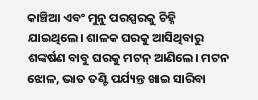କାଞ୍ଚିଆ ଏବଂ ମୁନୁ ପରସ୍ପରକୁ ଚିହ୍ନି ଯାଇଥିଲେ। ଶାଳକ ଘରକୁ ଆସିଥିବାରୁ ଶଙ୍କର୍ଷଣ ବାବୁ ଘରକୁ ମଟନ୍ ଆଣିଲେ। ମଟନ ଝୋଳ, ଭାତ ତଣ୍ଟି ପର୍ଯ୍ୟନ୍ତ ଖାଇ ସାରିବା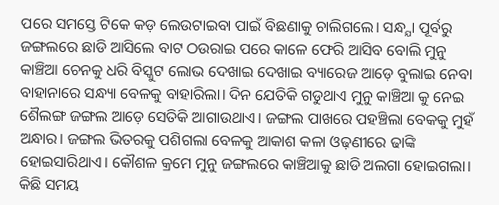ପରେ ସମସ୍ତେ ଟିକେ କଡ଼ ଲେଉଟାଇବା ପାଇଁ ବିଛଣାକୁ ଚାଲିଗଲେ। ସନ୍ଧ୍ଯା ପୂର୍ବରୁ ଜଙ୍ଗଲରେ ଛାଡି ଆସିଲେ ବାଟ ଠଉରାଇ ପରେ କାଳେ ଫେରି ଆସିବ ବୋଲି ମୁନୁ କାଞ୍ଚିଆ ଚେନକୁ ଧରି ବିସ୍କୁଟ ଲୋଭ ଦେଖାଇ ଦେଖାଇ ବ୍ୟାରେଜ ଆଡ଼େ ବୁଲାଇ ନେବା ବାହାନାରେ ସନ୍ଧ୍ୟା ବେଳକୁ ବାହାରିଲା। ଦିନ ଯେତିକି ଗଡୁଥାଏ ମୁନୁ କାଞ୍ଚିଆ କୁ ନେଇ ଶୈଲଙ୍ଗ ଜଙ୍ଗଲ ଆଡ଼େ ସେତିକି ଆଗାଉଥାଏ। ଜଙ୍ଗଲ ପାଖରେ ପହଞ୍ଚିଲା ବେକକୁ ମୁହଁ ଅନ୍ଧାର। ଜଙ୍ଗଲ ଭିତରକୁ ପଶିଗଲା ବେଳକୁ ଆକାଶ କଳା ଓଢ଼ଣୀରେ ଢାଙ୍କି ହୋଇସାରିଥାଏ। କୌଶଳ କ୍ରମେ ମୁନୁ ଜଙ୍ଗଲରେ କାଞ୍ଚିଆକୁ ଛାଡି ଅଲଗା ହୋଇଗଲା। କିଛି ସମୟ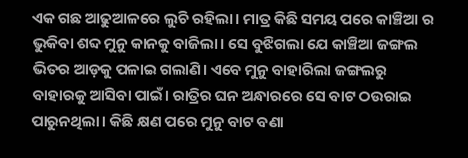ଏକ ଗଛ ଆଢୁଆଳରେ ଲୁଚି ରହିଲା। ମାତ୍ର କିଛି ସମୟ ପରେ କାଞ୍ଚିଆ ର ଭୁକିବା ଶବ୍ଦ ମୁନୁ କାନକୁ ବାଜିଲା। ସେ ବୁଝିଗଲା ଯେ କାଞ୍ଚିଆ ଜଙ୍ଗଲ ଭିତର ଆଡ଼କୁ ପଳାଇ ଗଲାଣି। ଏବେ ମୁନୁ ବାହାରିଲା ଜଙ୍ଗଲରୁ ବାହାରକୁ ଆସିବା ପାଇଁ। ରାତ୍ରିର ଘନ ଅନ୍ଧାରରେ ସେ ବାଟ ଠଉରାଇ ପାରୁନଥିଲା। କିଛି କ୍ଷଣ ପରେ ମୁନୁ ବାଟ ବଣା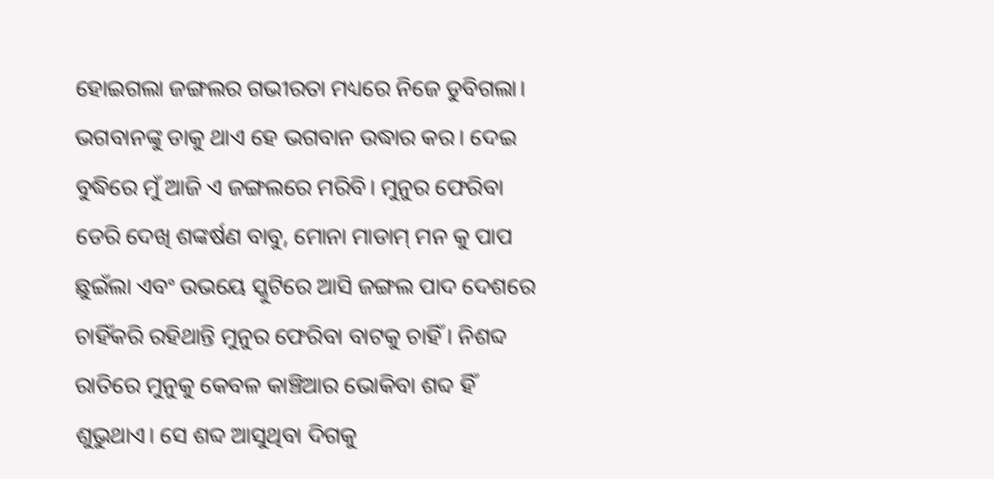ହୋଇଗଲା ଜଙ୍ଗଲର ଗଭୀରତା ମଧ୍ୟରେ ନିଜେ ଡୁବିଗଲା। ଭଗବାନଙ୍କୁ ଡାକୁ ଥାଏ ହେ ଭଗବାନ ଉଦ୍ଧାର କର। ଦେଇ ବୁଦ୍ଧିରେ ମୁଁ ଆଜି ଏ ଜଙ୍ଗଲରେ ମରିବି। ମୁନୁର ଫେରିବା ଡେରି ଦେଖି ଶଙ୍କର୍ଷଣ ବାବୁ, ମୋନା ମାଡାମ୍ ମନ କୁ ପାପ ଛୁଇଁଲା ଏବଂ ଉଭୟେ ସ୍କୁଟିରେ ଆସି ଜଙ୍ଗଲ ପାଦ ଦେଶରେ ଚାହିଁକରି ରହିଥାନ୍ତି ମୁନୁର ଫେରିବା ବାଟକୁ ଚାହିଁ । ନିଶବ୍ଦ ରାତିରେ ମୁନୁକୁ କେବଳ କାଞ୍ଚିଆର ଭୋକିବା ଶବ୍ଦ ହିଁ ଶୁଭୁଥାଏ। ସେ ଶବ୍ଦ ଆସୁଥିବା ଦିଗକୁ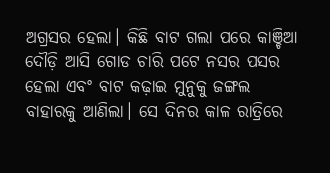ଅଗ୍ରସର ହେଲା। କିଛି ବାଟ ଗଲା ପରେ କାଞ୍ଚିଆ ଦୌଡ଼ି ଆସି ଗୋଡ ଚାରି ପଟେ ନସର ପସର ହେଲା ଏବଂ ବାଟ କଢ଼ାଇ ମୁନୁକୁ ଜଙ୍ଗଲ ବାହାରକୁ ଆଣିଲା। ସେ ଦିନର କାଳ ରାତ୍ରିରେ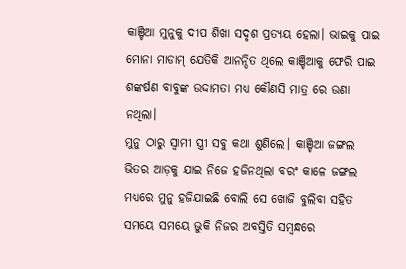କାଞ୍ଚିଆ ମୁନୁକୁ ଦୀପ ଶିଖା ସଦୃଶ ପ୍ରତ୍ୟୟ ହେଲା। ଭାଇକୁ ପାଇ ମୋନା ମାଡାମ୍ ଯେତିକି ଆନନ୍ଦିତ ଥିଲେ କାଞ୍ଚିଆକୁ ଫେରି ପାଇ ଶଙ୍କର୍ଷଣ ବାବୁଙ୍କ ଉଦ୍ଦାମତା ମଧ୍ୟ କୌଣସି ମାତ୍ର ରେ ଉଣା ନଥିଲା।
ମୁନୁ ଠାରୁ ସ୍ଵାମୀ ସ୍ତ୍ରୀ ସବୁ କଥା ଶୁଣିଲେ। କାଞ୍ଚିଆ ଜଙ୍ଗଲ ଭିତର ଆଡ଼କୁ ଯାଇ ନିଜେ ହଜିନଥିଲା ବରଂ କାଳେ ଜଙ୍ଗଲ ମଧ୍ୟରେ ମୁନୁ ହଜିଯାଇଛି ବୋଲି ସେ ଖୋଜି ବୁଲିବା ସହିତ ସମୟେ ସମୟେ ଭୁକି ନିଜର ଅବସ୍ତିତି ସମ୍ଵନ୍ଧରେ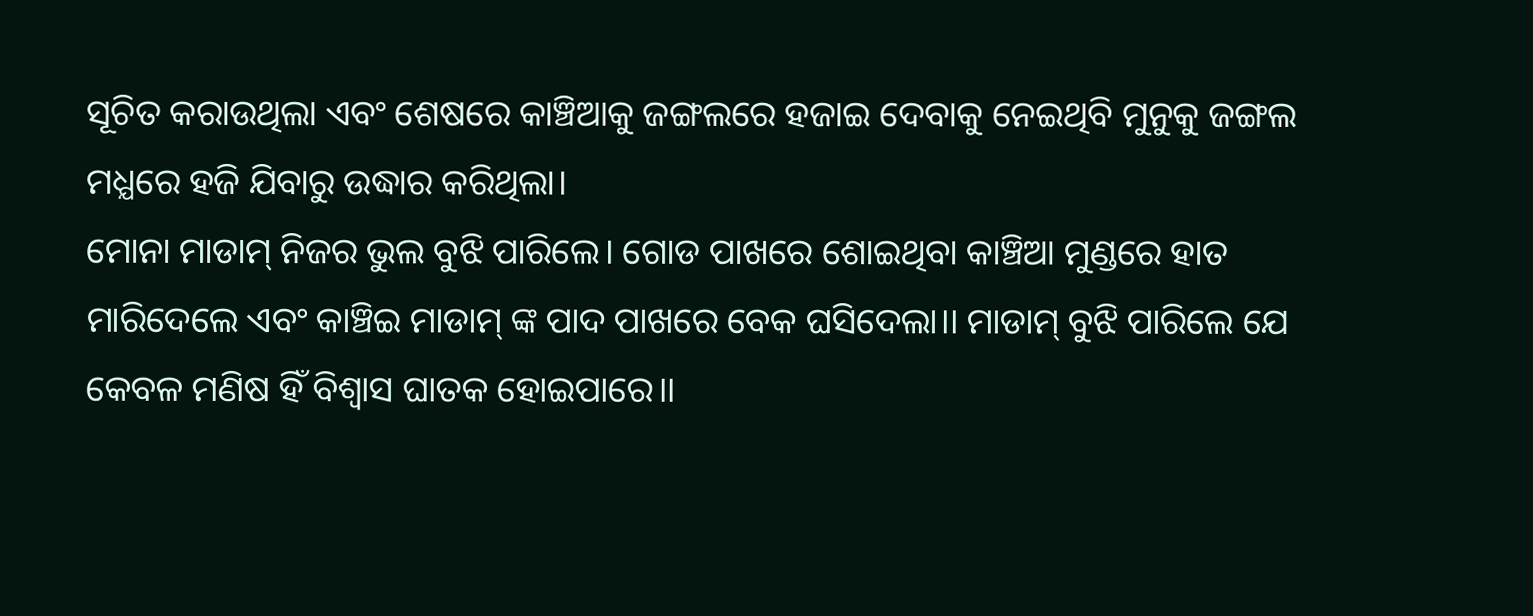ସୂଚିତ କରାଉଥିଲା ଏବଂ ଶେଷରେ କାଞ୍ଚିଆକୁ ଜଙ୍ଗଲରେ ହଜାଇ ଦେବାକୁ ନେଇଥିବି ମୁନୁକୁ ଜଙ୍ଗଲ ମଧ୍ଯରେ ହଜି ଯିବାରୁ ଉଦ୍ଧାର କରିଥିଲା।
ମୋନା ମାଡାମ୍ ନିଜର ଭୁଲ ବୁଝି ପାରିଲେ। ଗୋଡ ପାଖରେ ଶୋଇଥିବା କାଞ୍ଚିଆ ମୁଣ୍ଡରେ ହାତ ମାରିଦେଲେ ଏବଂ କାଞ୍ଚିଇ ମାଡାମ୍ ଙ୍କ ପାଦ ପାଖରେ ବେକ ଘସିଦେଲା।। ମାଡାମ୍ ବୁଝି ପାରିଲେ ଯେ କେବଳ ମଣିଷ ହିଁ ବିଶ୍ୱାସ ଘାତକ ହୋଇପାରେ।।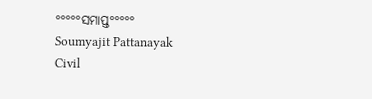°°°°°ସମାପ୍ତ°°°°°
Soumyajit Pattanayak
Civil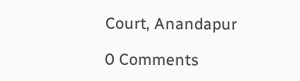Court, Anandapur

0 Comments